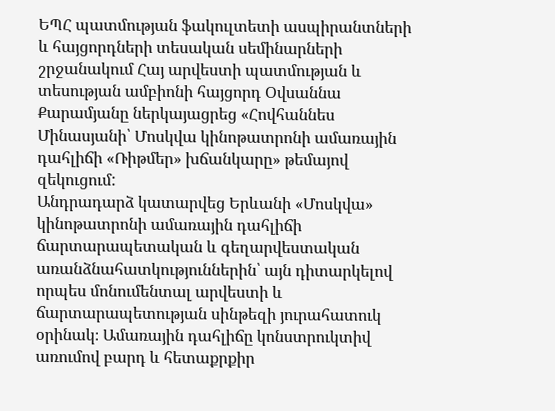ԵՊՀ պատմության ֆակուլտետի ասպիրանտների և հայցորդների տեսական սեմինարների շրջանակում Հայ արվեստի պատմության և տեսության ամբիոնի հայցորդ Օվսաննա Քարամյանը ներկայացրեց «Հովհաննես Մինասյանի՝ Մոսկվա կինոթատրոնի ամառային դահլիճի «Ռիթմեր» խճանկարը» թեմայով զեկուցում:
Անդրադարձ կատարվեց Երևանի «Մոսկվա» կինոթատրոնի ամառային դահլիճի ճարտարապետական և գեղարվեստական առանձնահատկություններին՝ այն դիտարկելով որպես մոնումենտալ արվեստի և ճարտարապետության սինթեզի յուրահատուկ օրինակ։ Ամառային դահլիճը կոնստրուկտիվ առումով բարդ և հետաքրքիր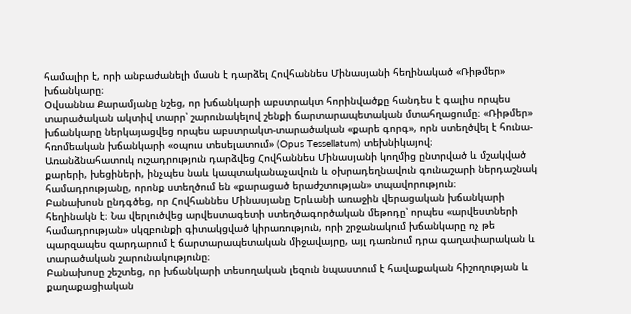համալիր է, որի անբաժանելի մասն է դարձել Հովհաննես Մինասյանի հեղինակած «Ռիթմեր» խճանկարը։
Օվսաննա Քարամյանը նշեց, որ խճանկարի աբստրակտ հորինվածքը հանդես է գալիս որպես տարածական ակտիվ տարր՝ շարունակելով շենքի ճարտարապետական մտահղացումը։ «Ռիթմեր» խճանկարը ներկայացվեց որպես աբստրակտ-տարածական «քարե գորգ», որն ստեղծվել է հունա-հռոմեական խճանկարի «օպուս տեսելատում» (Opus Tessellatum) տեխնիկայով։
Առանձնահատուկ ուշադրություն դարձվեց Հովհաննես Մինասյանի կողմից ընտրված և մշակված քարերի, խեցիների, ինչպես նաև կապտականաչավուն և օխրադեղնավուն գունաշարի ներդաշնակ համադրությանը, որոնք ստեղծում են «քարացած երաժշտության» տպավորություն։
Բանախոսն ընդգծեց, որ Հովհաննես Մինասյանը Երևանի առաջին վերացական խճանկարի հեղինակն է։ Նա վերլուծվեց արվեստագետի ստեղծագործական մեթոդը՝ որպես «արվեստների համադրության» սկզբունքի գիտակցված կիրառություն, որի շրջանակում խճանկարը ոչ թե պարզապես զարդարում է ճարտարապետական միջավայրը, այլ դառնում դրա գաղափարական և տարածական շարունակությունը։
Բանախոսը շեշտեց, որ խճանկարի տեսողական լեզուն նպաստում է հավաքական հիշողության և քաղաքացիական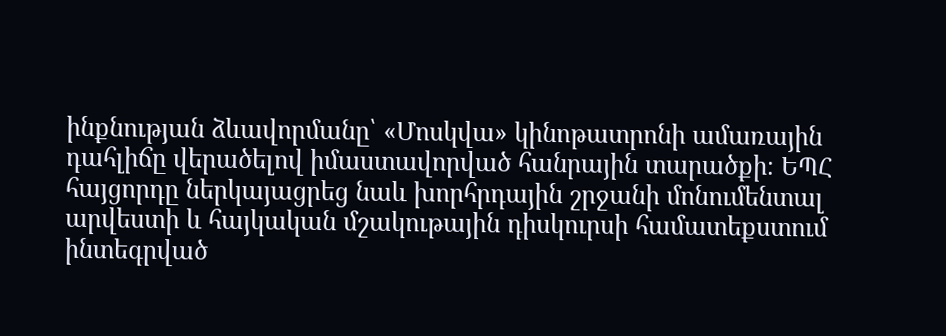ինքնության ձևավորմանը՝ «Մոսկվա» կինոթատրոնի ամառային դահլիճը վերածելով իմաստավորված հանրային տարածքի։ ԵՊՀ հայցորդը ներկայացրեց նաև խորհրդային շրջանի մոնումենտալ արվեստի և հայկական մշակութային դիսկուրսի համատեքստում ինտեգրված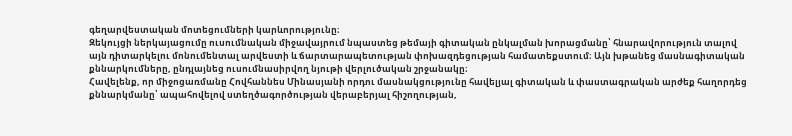գեղարվեստական մոտեցումների կարևորությունը։
Զեկույցի ներկայացումը ուսումնական միջավայրում նպաստեց թեմայի գիտական ընկալման խորացմանը՝ հնարավորություն տալով այն դիտարկելու մոնումենտալ արվեստի և ճարտարապետության փոխազդեցության համատեքստում։ Այն խթանեց մասնագիտական քննարկումները, ընդլայնեց ուսումնասիրվող նյութի վերլուծական շրջանակը։
Հավելենք, որ միջոցառմանը Հովհաննես Մինասյանի որդու մասնակցությունը հավելյալ գիտական և փաստագրական արժեք հաղորդեց քննարկմանը՝ ապահովելով ստեղծագործության վերաբերյալ հիշողության,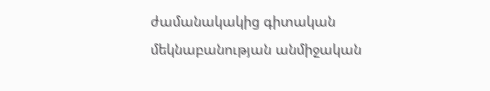ժամանակակից գիտական մեկնաբանության անմիջական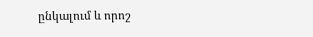ընկալում և որոշ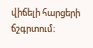վիճելի հարցերի ճշգրտում։